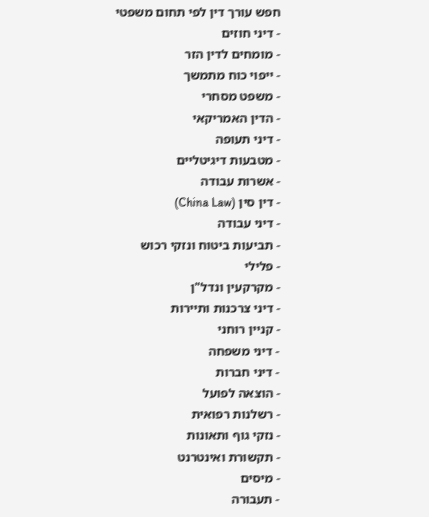חפש עורך דין לפי תחום משפטי
- דיני חוזים
- מומחים לדין הזר
- ייפוי כוח מתמשך
- משפט מסחרי
- הדין האמריקאי
- דיני תעופה
- מטבעות דיגיטליים
- אשרות עבודה
- דין סין (China Law)
- דיני עבודה
- תביעות ביטוח ונזקי רכוש
- פלילי
- מקרקעין ונדל"ן
- דיני צרכנות ותיירות
- קניין רוחני
- דיני משפחה
- דיני חברות
- הוצאה לפועל
- רשלנות רפואית
- נזקי גוף ותאונות
- תקשורת ואינטרנט
- מיסים
- תעבורה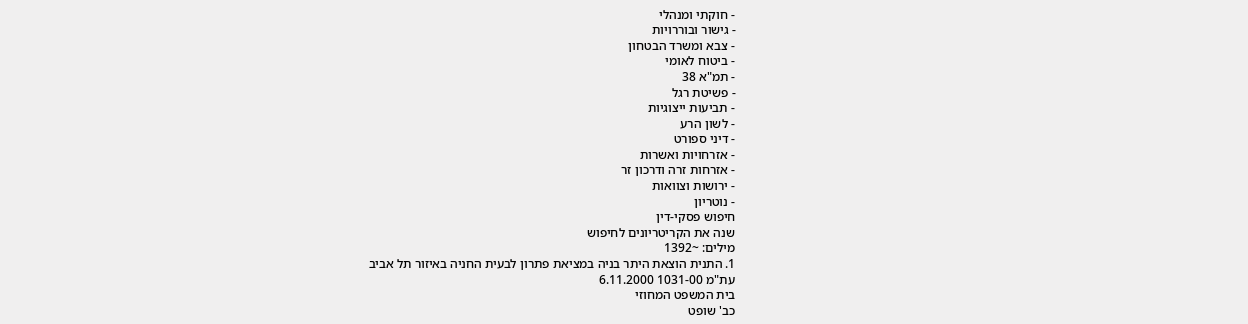- חוקתי ומנהלי
- גישור ובוררויות
- צבא ומשרד הבטחון
- ביטוח לאומי
- תמ"א 38
- פשיטת רגל
- תביעות ייצוגיות
- לשון הרע
- דיני ספורט
- אזרחויות ואשרות
- אזרחות זרה ודרכון זר
- ירושות וצוואות
- נוטריון
חיפוש פסקי-דין
שנה את הקריטריונים לחיפוש
מילים: ~1392
1. התנית הוצאת היתר בניה במציאת פתרון לבעית החניה באיזור תל אביב
עת"מ 1031-00 6.11.2000
בית המשפט המחוזי
כב' שופט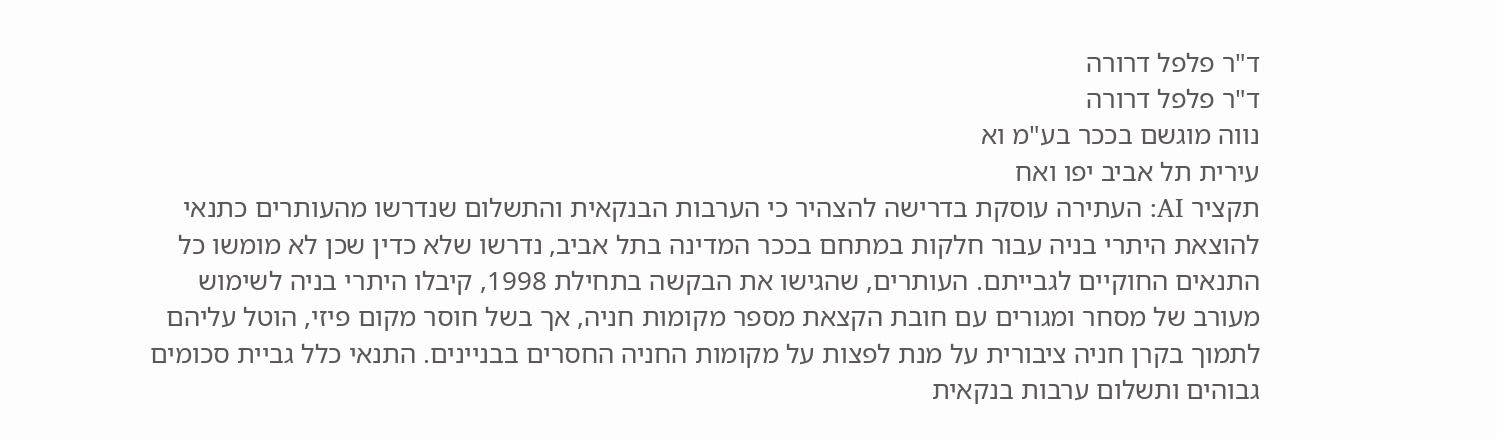ד"ר פלפל דרורה
ד"ר פלפל דרורה
נווה מוגשם בככר בע"מ וא
עירית תל אביב יפו ואח
תקציר AI: העתירה עוסקת בדרישה להצהיר כי הערבות הבנקאית והתשלום שנדרשו מהעותרים כתנאי להוצאת היתרי בניה עבור חלקות במתחם בככר המדינה בתל אביב, נדרשו שלא כדין שכן לא מומשו כל התנאים החוקיים לגבייתם. העותרים, שהגישו את הבקשה בתחילת 1998, קיבלו היתרי בניה לשימוש מעורב של מסחר ומגורים עם חובת הקצאת מספר מקומות חניה, אך בשל חוסר מקום פיזי, הוטל עליהם לתמוך בקרן חניה ציבורית על מנת לפצות על מקומות החניה החסרים בבניינים. התנאי כלל גביית סכומים גבוהים ותשלום ערבות בנקאית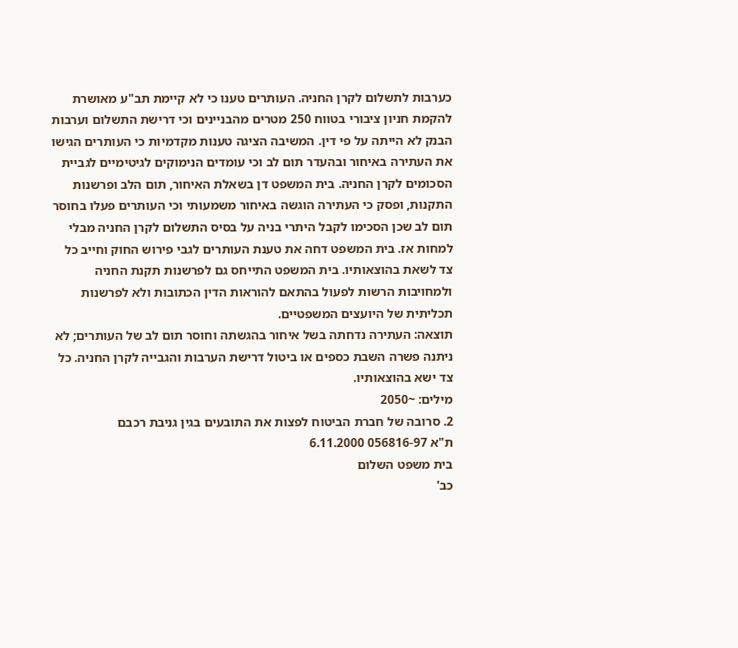כערבות לתשלום לקרן החניה. העותרים טענו כי לא קיימת תב"ע מאושרת להקמת חניון ציבורי בטווח 250 מטרים מהבניינים וכי דרישת התשלום וערבות הבנק לא הייתה על פי דין. המשיבה הציגה טענות מקדמיות כי העותרים הגישו את העתירה באיחור ובהעדר תום לב וכי עומדים הנימוקים לגיטימיים לגביית הסכומים לקרן החניה. בית המשפט דן בשאלת האיחור, תום הלב ופרשנות התקנות, ופסק כי העתירה הוגשה באיחור משמעותי וכי העותרים פעלו בחוסר תום לב שכן הסכימו לקבל היתרי בניה על בסיס התשלום לקרן החניה מבלי למחות אז. בית המשפט דחה את טענת העותרים לגבי פירוש החוק וחייב כל צד לשאת בהוצאותיו. בית המשפט התייחס גם לפרשנות תקנת החניה ולמחויבות הרשות לפעול בהתאם להוראות הדין הכתובות ולא לפרשנות תכליתית של היועצים המשפטיים.
תוצאה: העתירה נדחתה בשל איחור בהגשתה וחוסר תום לב של העותרים; לא ניתנה פשרה השבת כספים או ביטול דרישת הערבות והגבייה לקרן החניה. כל צד ישא בהוצאותיו.
מילים: ~2050
2. סרובה של חברת הביטוח לפצות את התובעים בגין גניבת רכבם
ת"א 056816-97 6.11.2000
בית משפט השלום
כב'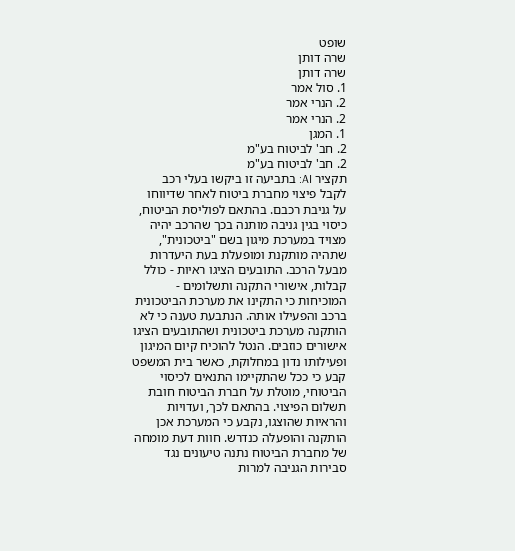שופט
שרה דותן
שרה דותן
1. סול אמר
2. הנרי אמר
2. הנרי אמר
1. המגן
2. חב' לביטוח בע"מ
2. חב' לביטוח בע"מ
תקציר AI: בתביעה זו ביקשו בעלי רכב לקבל פיצוי מחברת ביטוח לאחר שדיווחו על גניבת רכבם. בהתאם לפוליסת הביטוח, כיסוי בגין גניבה מותנה בכך שהרכב יהיה מצויד במערכת מיגון בשם "ביטכונית", שתהיה מותקנת ומופעלת בעת היעדרות מבעל הרכב. התובעים הציגו ראיות - כולל קבלות, אישורי התקנה ותשלומים - המוכיחות כי התקינו את מערכת הביטכונית ברכב והפעילו אותה. הנתבעת טענה כי לא הותקנה מערכת ביטכונית ושהתובעים הציגו אישורים כוזבים. הנטל להוכיח קיום המיגון ופעילותו נדון במחלוקת, כאשר בית המשפט קבע כי ככל שהתקיימו התנאים לכיסוי הביטוחי, מוטלת על חברת הביטוח חובת תשלום הפיצוי. בהתאם לכך, ועדויות והראיות שהוצגו, נקבע כי המערכת אכן הותקנה והופעלה כנדרש. חוות דעת מומחה של מחברת הביטוח נתנה טיעונים נגד סבירות הגניבה למרות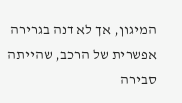המיגון, אך לא דנה בגרירה אפשרית של הרכב, שהייתה סבירה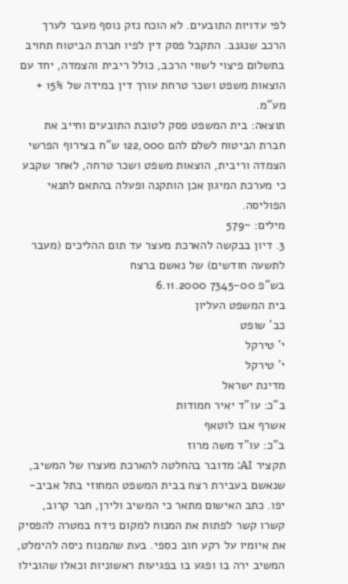לפי עדויות התובעים. לא הוכח נזק נוסף מעבר לערך הרכב שנגנב. התקבל פסק דין לפיו חברת הביטוח תחויב בתשלום פיצוי לשווי הרכב, כולל ריבית והצמדה, יחד עם הוצאות משפט ושכר טרחת עורך דין במידה של 15% + מע"מ.
תוצאה: בית המשפט פסק לטובת התובעים וחייב את חברת הביטוח לשלם להם 122,000 ש"ח בצירוף הפרשי הצמדה וריבית, הוצאות משפט ושכר טרחה, לאחר שקבע כי מערכת המיגון אכן הותקנה ופעלה בהתאם לתנאי הפוליסה.
מילים: ~579
3. דיון בבקשה להארכת מעצר עד תום ההליכים (מעבר לתשעה חודשים) של נאשם ברצח
בש"פ 7345-00 6.11.2000
בית המשפט העליון
כב' שופט
י' טירקל
י' טירקל
מדינת ישראל
ב"כ: עו"ד יאיר חמודות
אשרף אבו לוטאף
ב"כ: עו"ד משה מרוז
תקציר AI: מדובר בהחלטה להארכת מעצרו של המשיב, שנאשם בעבירת רצח בבית המשפט המחוזי בתל אביב-יפו. כתב האישום מתאר כי המשיב ולירן, חבר קרוב, קשרו קשר לפתות את המנוח למקום נידח במטרה להפסיק את איומיו על רקע חוב כספי. בעת שהמנוח ניסה להימלט, המשיב ירה בו ופגע בו בפגיעות ראשוניות וכאלו שהובילו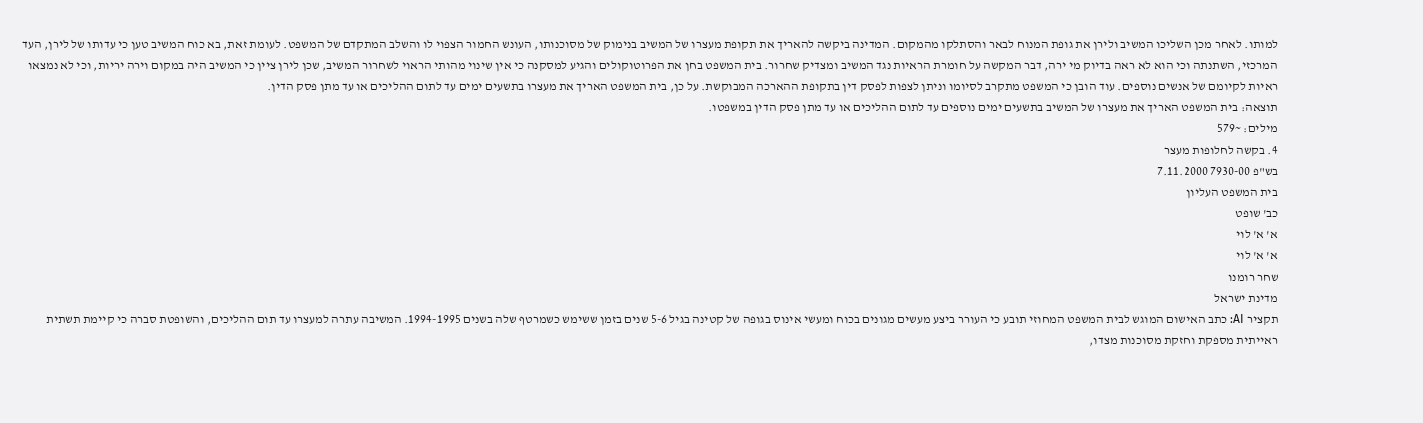למותו. לאחר מכן השליכו המשיב ולירן את גופת המנוח לבאר והסתלקו מהמקום. המדינה ביקשה להאריך את תקופת מעצרו של המשיב בנימוק של מסוכנותו, העונש החמור הצפוי לו והשלב המתקדם של המשפט. לעומת זאת, בא כוח המשיב טען כי עדותו של לירן, העד המרכזי, השתנתה וכי הוא לא ראה בדיוק מי ירה, דבר המקשה על חומרת הראיות נגד המשיב ומצדיק שחרור. בית המשפט בחן את הפרוטוקולים והגיע למסקנה כי אין שינוי מהותי הראוי לשחרור המשיב, שכן לירן ציין כי המשיב היה במקום וירה יריות, וכי לא נמצאו ראיות לקיומם של אנשים נוספים. עוד הובן כי המשפט מתקרב לסיומו וניתן לצפות לפסק דין בתקופת ההארכה המבוקשת. על כן, בית המשפט האריך את מעצרו בתשעים ימים עד לתום ההליכים או עד מתן פסק הדין.
תוצאה: בית המשפט האריך את מעצרו של המשיב בתשעים ימים נוספים עד לתום ההליכים או עד מתן פסק הדין במשפטו.
מילים: ~579
4. בקשה לחלופות מעצר
בש"פ 7930-00 7.11.2000
בית המשפט העליון
כב' שופט
א' א' לוי
א' א' לוי
שחר רומנו
מדינת ישראל
תקציר AI: כתב האישום המוגש לבית המשפט המחוזי תובע כי העורר ביצע מעשים מגונים בכוח ומעשי אינוס בגופה של קטינה בגיל 5-6 שנים בזמן ששימש כשמרטף שלה בשנים 1994-1995. המשיבה עתרה למעצרו עד תום ההליכים, והשופטת סברה כי קיימת תשתית ראייתית מספקת וחזקת מסוכנות מצדו,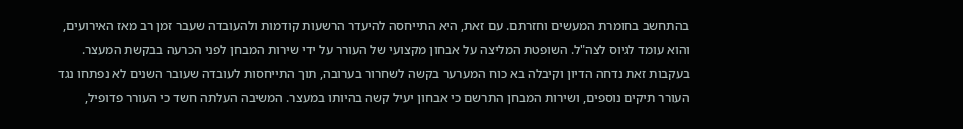בהתחשב בחומרת המעשים וחזרתם. עם זאת, היא התייחסה להיעדר הרשעות קודמות ולהעובדה שעבר זמן רב מאז האירועים, והוא עומד לגיוס לצה"ל. השופטת המליצה על אבחון מקצועי של העורר על ידי שירות המבחן לפני הכרעה בבקשת המעצר. בעקבות זאת נדחה הדיון וקיבלה בא כוח המערער בקשה לשחרור בערובה, תוך התייחסות לעובדה שעובר השנים לא נפתחו נגד העורר תיקים נוספים, ושירות המבחן התרשם כי אבחון יעיל קשה בהיותו במעצר. המשיבה העלתה חשד כי העורר פדופיל,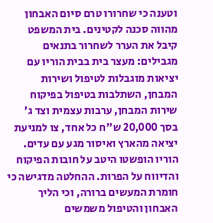וטענה כי שחרורו טרם סיום האבחון מהווה סכנה לקטינים. בית המשפט קיבל את הערר לשחרור בתנאים מגבילים: מעצר בית בבית הוריו עם יציאות מוגבלות לטיפול ושירות המבחן, השתלבות בטיפול בפיקוח שירות המבחן, ערבות עצמית וצד ג' בסך 20,000 ש"ח כל אחד, צו למניעת יציאה מהארץ ואיסור מגע עם עדים. הוריו הופשטו היטב על חובות הפיקוח והדיווח על הפרות. ההחלטה מדגישה כי חומרת המעשים ברורה, וכי הליך האבחון והטיפול משמשים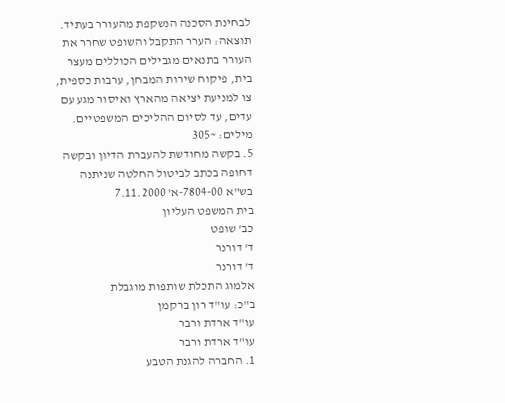לבחינת הסכנה הנשקפת מהעורר בעתיד.
תוצאה: הערר התקבל והשופט שחרר את העורר בתנאים מגבילים הכוללים מעצר בית, פיקוח שירות המבחן, ערבות כספית, צו למניעת יציאה מהארץ ואיסור מגע עם עדים, עד לסיום ההליכים המשפטיים.
מילים: ~305
5. בקשה מחודשת להעברת הדיון ובקשה דחופה בכתב לביטול החלטה שניתנה
בש"א 7804-00-א' 7.11.2000
בית המשפט העליון
כב' שופט
ד' דורנר
ד' דורנר
אלמוג התכלת שותפות מוגבלת
ב"כ: עו"ד רון ברקמן
עו"ד ארדת ורבר
עו"ד ארדת ורבר
1. החברה להגנת הטבע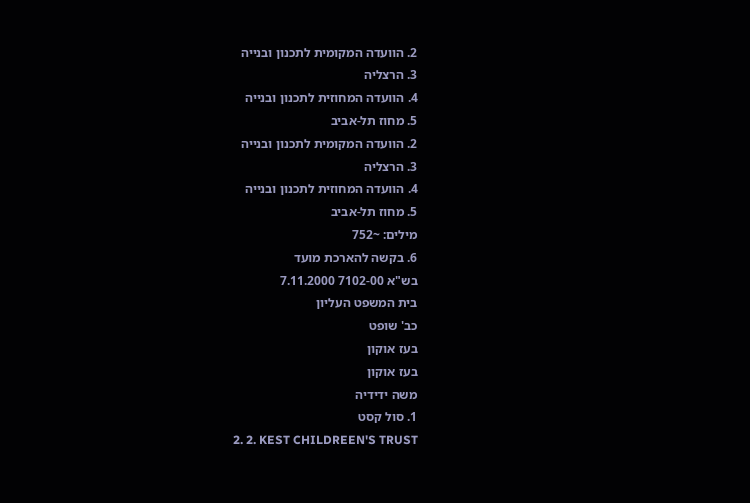2. הוועדה המקומית לתכנון ובנייה
3. הרצליה
4. הוועדה המחוזית לתכנון ובנייה
5. מחוז תל-אביב
2. הוועדה המקומית לתכנון ובנייה
3. הרצליה
4. הוועדה המחוזית לתכנון ובנייה
5. מחוז תל-אביב
מילים: ~752
6. בקשה להארכת מועד
בש"א 7102-00 7.11.2000
בית המשפט העליון
כב' שופט
בעז אוקון
בעז אוקון
משה ידידיה
1. סול קסט
2. 2. KEST CHILDREEN'S TRUST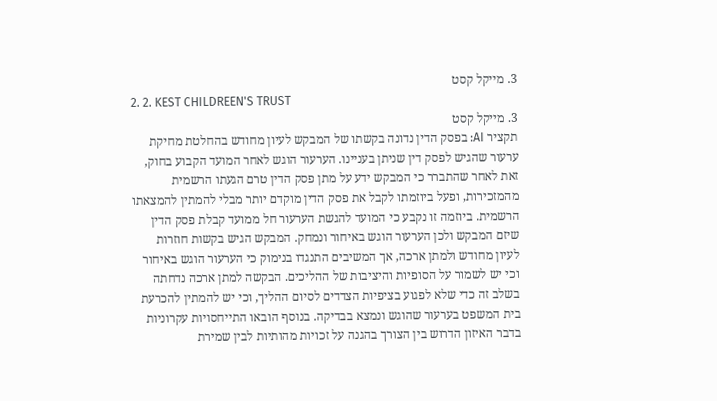3. מייקל קסט
2. 2. KEST CHILDREEN'S TRUST
3. מייקל קסט
תקציר AI: בפסק הדין נדונה בקשתו של המבקש לעיון מחודש בהחלטת מחיקת ערעור שהגיש לפסק דין שניתן בעניינו. הערעור הוגש לאחר המועד הקבוע בחוק, זאת לאחר שהתברר כי המבקש ידע על מתן פסק הדין טרם הגעתו הרשמית מהמזכירות, ופעל ביוזמתו לקבל את פסק הדין מוקדם יותר מבלי להמתין להמצאתו הרשמית. ביוזמה זו נקבע כי המועד להגשת הערעור חל ממועד קבלת פסק הדין שיזם המבקש ולכן הערעור הוגש באיחור ונמחק. המבקש הגיש בקשות חוזרות לעיון מחודש ולמתן ארכה, אך המשיבים התנגדו בנימוק כי הערעור הוגש באיחור וכי יש לשמור על הסופיות והיציבות של ההליכים. הבקשה למתן ארכה נדחתה בשלב זה כדי שלא לפגוע בציפיות הצדדים לסיום ההליך, וכי יש להמתין להכרעת בית המשפט בערעור שהוגש ונמצא בבדיקה. בנוסף הובאו התייחסויות עקרוניות בדבר האיזון הדרוש בין הצורך בהגנה על זכויות מהותיות לבין שמירת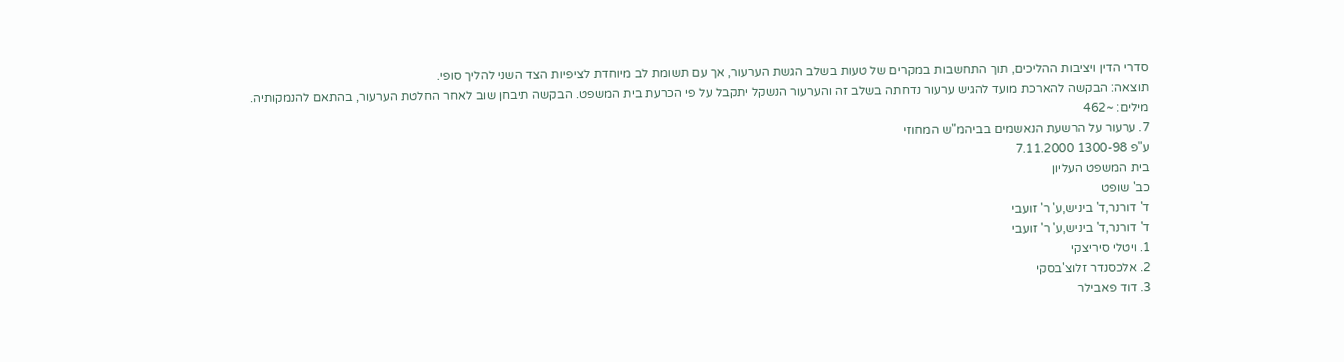סדרי הדין ויציבות ההליכים, תוך התחשבות במקרים של טעות בשלב הגשת הערעור, אך עם תשומת לב מיוחדת לציפיות הצד השני להליך סופי.
תוצאה: הבקשה להארכת מועד להגיש ערעור נדחתה בשלב זה והערעור הנשקל יתקבל על פי הכרעת בית המשפט. הבקשה תיבחן שוב לאחר החלטת הערעור, בהתאם להנמקותיה.
מילים: ~462
7. ערעור על הרשעת הנאשמים בביהמ"ש המחוזי
ע"פ 1300-98 7.11.2000
בית המשפט העליון
כב' שופט
ד' דורנר,ד' ביניש,ע' ר' זועבי
ד' דורנר,ד' ביניש,ע' ר' זועבי
1. ויטלי סיריצקי
2. אלכסנדר זלוצ'בסקי
3. דוד פאבילר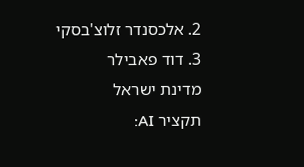2. אלכסנדר זלוצ'בסקי
3. דוד פאבילר
מדינת ישראל
תקציר AI: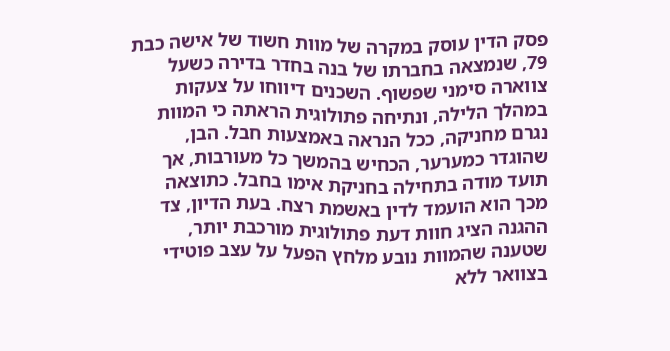פסק הדין עוסק במקרה של מוות חשוד של אישה כבת 79, שנמצאה בחברתו של בנה בחדר בדירה כשעל צווארה סימני שפשוף. השכנים דיווחו על צעקות במהלך הלילה, ונתיחה פתולוגית הראתה כי המוות נגרם מחניקה, ככל הנראה באמצעות חבל. הבן, שהוגדר כמערער, הכחיש בהמשך כל מעורבות, אך תועד מודה בתחילה בחניקת אימו בחבל. כתוצאה מכך הוא הועמד לדין באשמת רצח. בעת הדיון, צד ההגנה הציג חוות דעת פתולוגית מורכבת יותר, שטענה שהמוות נובע מלחץ הפעל על עצב פוטידי בצוואר ללא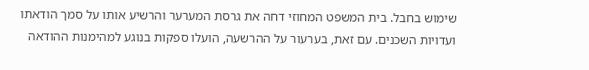שימוש בחבל. בית המשפט המחוזי דחה את גרסת המערער והרשיע אותו על סמך הודאתו ועדויות השכנים. עם זאת, בערעור על ההרשעה, הועלו ספקות בנוגע למהימנות ההודאה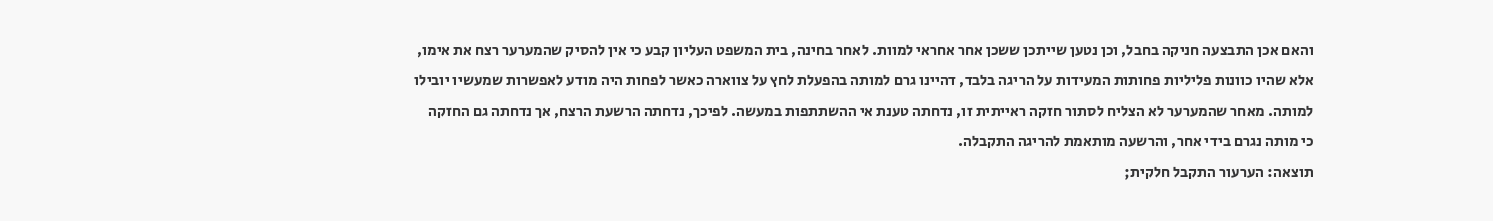והאם אכן התבצעה חניקה בחבל, וכן נטען שייתכן ששכן אחר אחראי למוות. לאחר בחינה, בית המשפט העליון קבע כי אין להסיק שהמערער רצח את אימו, אלא שהיו כוונות פליליות פחותות המעידות על הריגה בלבד, דהיינו גרם למותה בהפעלת לחץ על צווארה כאשר לפחות היה מודע לאפשרות שמעשיו יובילו למותה. מאחר שהמערער לא הצליח לסתור חזקה ראייתית זו, נדחתה טענת אי ההשתתפות במעשה. לפיכך, נדחתה הרשעת הרצח, אך נדחתה גם החזקה כי מותה נגרם בידי אחר, והרשעה מותאמת להריגה התקבלה.
תוצאה: הערעור התקבל חלקית;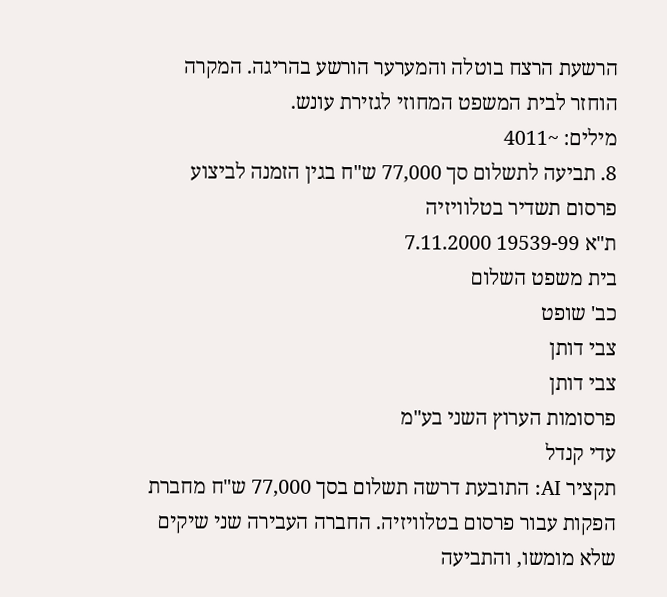הרשעת הרצח בוטלה והמערער הורשע בהריגה. המקרה הוחזר לבית המשפט המחוזי לגזירת עונש.
מילים: ~4011
8. תביעה לתשלום סך 77,000 ש"ח בגין הזמנה לביצוע פרסום תשדיר בטלוויזיה
ת"א 19539-99 7.11.2000
בית משפט השלום
כב' שופט
צבי דותן
צבי דותן
פרסומות הערוץ השני בע"מ
עדי קנדל
תקציר AI: התובעת דרשה תשלום בסך 77,000 ש"ח מחברת הפקות עבור פרסום בטלוויזיה. החברה העבירה שני שיקים שלא מומשו, והתביעה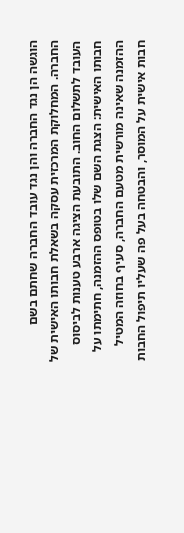הוגשה הן נגד החברה והן נגד עובד החברה שחתם בשם החברה. המחלוקת המרכזית עסקה בשאלת חבותו האישית של העובד לתשלום החוב. התובעת הציגה ארבע טענות לביסוס חבותו האישית: הצגת השם שלו בטופס ההזמנה, חתימתו על ההזמנה שאינה מורשית מטעם החברה, סעיף בחוזה המטיל חבות אישית על המוסר, והבטחה בעל פה שעליו תיפול החבות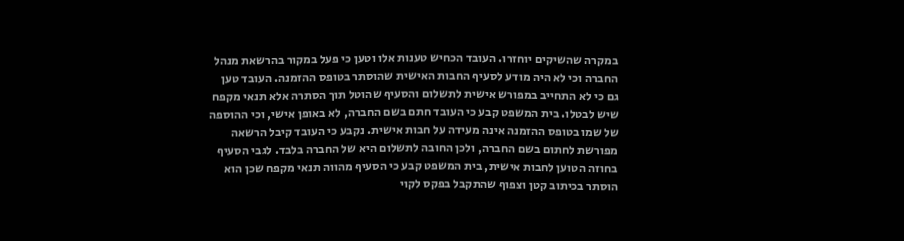במקרה שהשיקים יוחזרו. העובד הכחיש טענות אלו וטען כי פעל במקור בהרשאת מנהל החברה וכי לא היה מודע לסעיף החבות האישית שהוסתר בטופס ההזמנה. העובד טען גם כי לא התחייב במפורש אישית לתשלום והסעיף שהוטל תוך הסתרה אלא תנאי מקפח שיש לבטלו. בית המשפט קבע כי העובד חתם בשם החברה, לא באופן אישי, וכי ההוספה של שמו בטופס ההזמנה אינה מעידה על חבות אישית. נקבע כי העובד קיבל הרשאה מפורשת לחתום בשם החברה, ולכן החובה לתשלום היא של החברה בלבד. לגבי הסעיף בחוזה הטוען לחבות אישית, בית המשפט קבע כי הסעיף מהווה תנאי מקפח שכן הוא הוסתר בכיתוב קטן וצפוף שהתקבל בפקס לקוי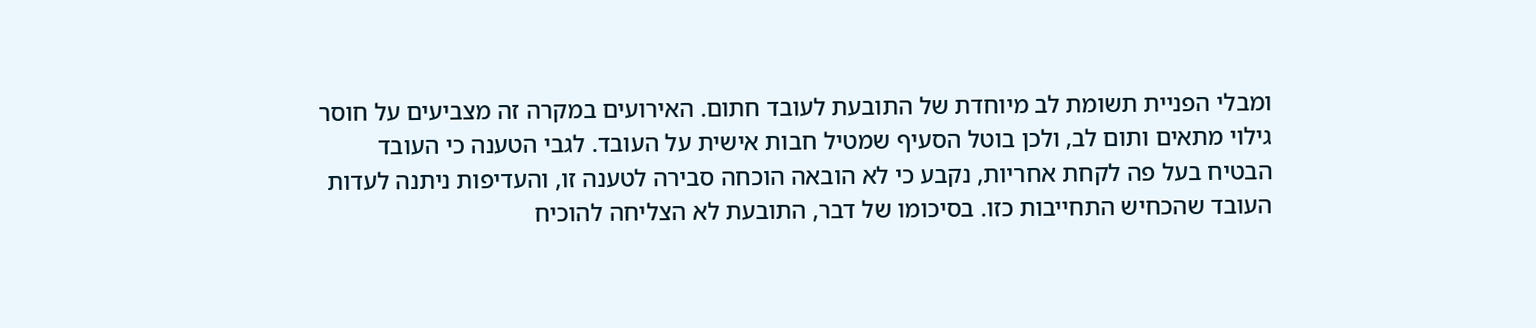ומבלי הפניית תשומת לב מיוחדת של התובעת לעובד חתום. האירועים במקרה זה מצביעים על חוסר גילוי מתאים ותום לב, ולכן בוטל הסעיף שמטיל חבות אישית על העובד. לגבי הטענה כי העובד הבטיח בעל פה לקחת אחריות, נקבע כי לא הובאה הוכחה סבירה לטענה זו, והעדיפות ניתנה לעדות העובד שהכחיש התחייבות כזו. בסיכומו של דבר, התובעת לא הצליחה להוכיח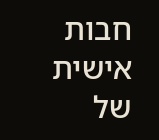חבות אישית של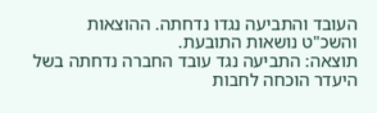העובד והתביעה נגדו נדחתה. ההוצאות והשכ"ט נושאות התובעת.
תוצאה: התביעה נגד עובד החברה נדחתה בשל היעדר הוכחה לחבות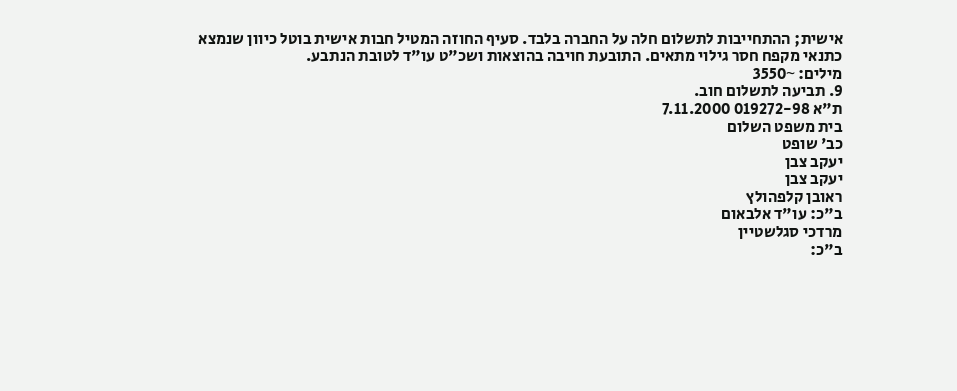אישית; ההתחייבות לתשלום חלה על החברה בלבד. סעיף החוזה המטיל חבות אישית בוטל כיוון שנמצא כתנאי מקפח חסר גילוי מתאים. התובעת חויבה בהוצאות ושכ"ט עו"ד לטובת הנתבע.
מילים: ~3550
9. תביעה לתשלום חוב.
ת"א 019272-98 7.11.2000
בית משפט השלום
כב' שופט
יעקב צבן
יעקב צבן
ראובן קלפהולץ
ב"כ: עו"ד אלבאום
מרדכי סגלשטיין
ב"כ: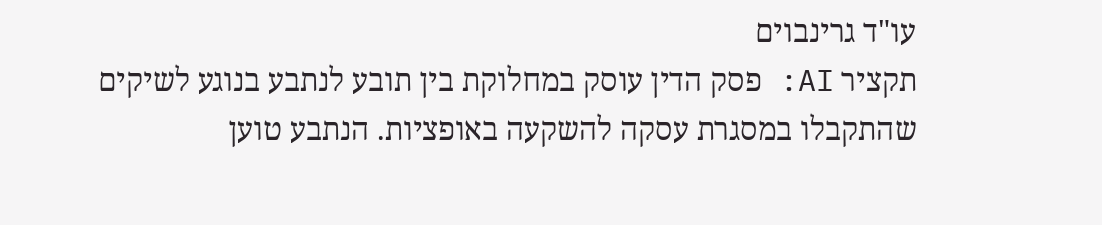עו"ד גרינבוים
תקציר AI: פסק הדין עוסק במחלוקת בין תובע לנתבע בנוגע לשיקים שהתקבלו במסגרת עסקה להשקעה באופציות. הנתבע טוען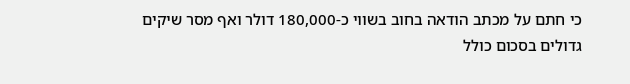כי חתם על מכתב הודאה בחוב בשווי כ-180,000 דולר ואף מסר שיקים גדולים בסכום כולל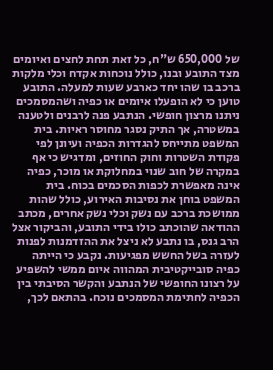של 650,000 ש"ח, כל זאת תחת לחצים ואיומים מצד התובע ובנו, כולל נוכחות אקדח וכלי מלקות ברכב בו שהו יחד כארבע שעות למעלה. התובע טוען כי לא הופעלו איומים או כפיה ושהמסמכים ניתנו מרצון חופשי. הנתבע פנה לרבנים ולטענה במשטרה, אך התיק נסגר מחוסר ראיות. בית המשפט מתייחס להגדרות הכפיה ועיונן לפי פקודת השטרות וחוק החוזים, ומדגיש כי אף במקרה של חוב שנוי במחלוקת או מוכר, כפיה אינה מאפשרת לכפות הסכמים בכוח. בית המשפט בוחן את נסיבות האירוע, כולל שהות ממושכת ברכב עם נשק וכלי נשק אחרים, מכתב ההודאה שהוכתב כולו בידי התובע, והביקור אצל הרב גנס, בו נתבע לא ניצל את ההזדמנות לפנות לעזרה בשל החשש מפגיעות. נקבע כי הייתה כפיה סובייקטיבית המהווה איום ממשי להשפיע על רצונו החופשי של הנתבע והקשר הסיבתי בין הכפיה לחתימת המסמכים נוכח. בהתאם לכך,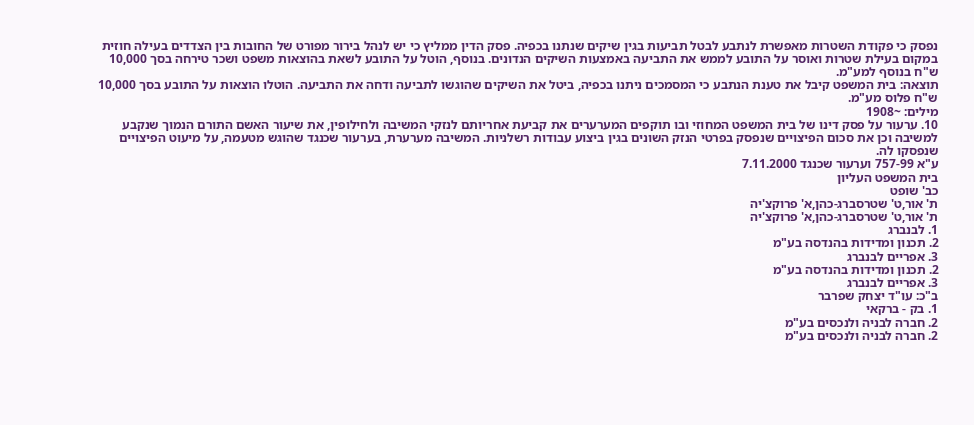נפסק כי פקודת השטרות מאפשרת לנתבע לבטל תביעות בגין שיקים שנתנו בכפיה. פסק הדין ממליץ כי יש לנהל בירור מפורט של החובות בין הצדדים בעילה חוזית במקום בעילת שטרות ואוסר על התובע לממש את התביעה באמצעות השיקים הנדונים. בנוסף, הוטל על התובע לשאת בהוצאות משפט ושכר טירחה בסך 10,000 ש"ח בנוסף למע"מ.
תוצאה: בית המשפט קיבל את טענת הנתבע כי המסמכים ניתנו בכפיה, ביטל את השיקים שהוגשו לתביעה ודחה את התביעה. הוטלו הוצאות על התובע בסך 10,000 ש"ח פלוס מע"מ.
מילים: ~1908
10. ערעור על פסק דינו של בית המשפט המחוזי ובו תוקפים המערערים את קביעת אחריותם לנזקי המשיבה ולחילופין, את שיעור האשם התורם הנמוך שנקבע למשיבה וכן את סכום הפיצויים שנפסק בפרטי הנזק השונים בגין ביצוע עבודות רשלניות. המשיבה מערערת, בערעור שכנגד שהוגש מטעמה, על מיעוט הפיצויים שנפסקו לה.
ע"א 757-99 וערעור שכנגד 7.11.2000
בית המשפט העליון
כב' שופט
ת' אור,ט' שטרסברג-כהן,א' פרוקצ'יה
ת' אור,ט' שטרסברג-כהן,א' פרוקצ'יה
1. לבנברג
2. תכנון ומדידות בהנדסה בע"מ
3. אפריים לבנברג
2. תכנון ומדידות בהנדסה בע"מ
3. אפריים לבנברג
ב"כ: עו"ד יצחק שפרבר
1. בק - ברקאי
2. חברה לבניה ולנכסים בע"מ
2. חברה לבניה ולנכסים בע"מ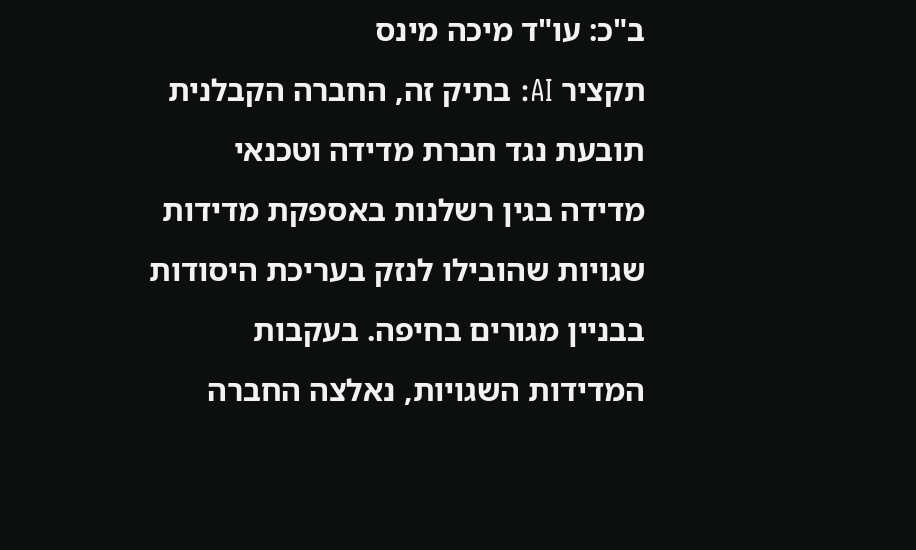ב"כ: עו"ד מיכה מינס
תקציר AI: בתיק זה, החברה הקבלנית תובעת נגד חברת מדידה וטכנאי מדידה בגין רשלנות באספקת מדידות שגויות שהובילו לנזק בעריכת היסודות בבניין מגורים בחיפה. בעקבות המדידות השגויות, נאלצה החברה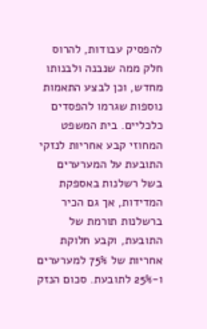להפסיק עבודות, להרוס חלק ממה שנבנה ולבנותו מחדש, וכן לבצע התאמות נוספות שגרמו להפסדים כלכליים. בית המשפט המחוזי קבע אחריות לנזקי התובעת על המערערים בשל רשלנות באספקת המדידות, אך גם הכיר ברשלנות תורמת של התובעת, וקבע חלוקת אחריות של 75% למערערים ו-25% לתובעת. סכום הנזק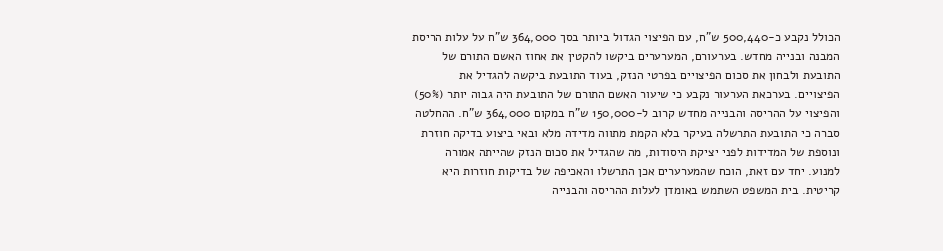הכולל נקבע כ-500,440 ש"ח, עם הפיצוי הגדול ביותר בסך 364,000 ש"ח על עלות הריסת המבנה ובנייה מחדש. בערעורם, המערערים ביקשו להקטין את אחוז האשם התורם של התובעת ולבחון את סכום הפיצויים בפרטי הנזק, בעוד התובעת ביקשה להגדיל את הפיצויים. בערכאת הערעור נקבע כי שיעור האשם התורם של התובעת היה גבוה יותר (50%) והפיצוי על ההריסה והבנייה מחדש קרוב ל-150,000 ש"ח במקום 364,000 ש"ח. ההחלטה סברה כי התובעת התרשלה בעיקר בלא הקמת מתווה מדידה מלא ובאי ביצוע בדיקה חוזרת ונוספת של המדידות לפני יציקת היסודות, מה שהגדיל את סכום הנזק שהייתה אמורה למנוע. יחד עם זאת, הוכח שהמערערים אכן התרשלו והאכיפה של בדיקות חוזרות היא קריטית. בית המשפט השתמש באומדן לעלות ההריסה והבנייה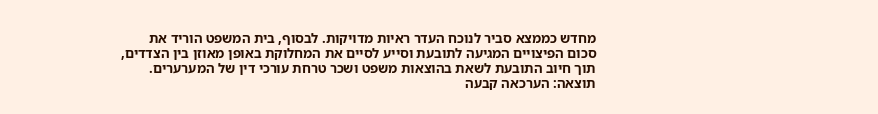מחדש כממצא סביר לנוכח העדר ראיות מדויקות. לבסוף, בית המשפט הוריד את סכום הפיצויים המגיעה לתובעת וסייע לסיים את המחלוקת באופן מאוזן בין הצדדים, תוך חיוב התובעת לשאת בהוצאות משפט ושכר טרחת עורכי דין של המערערים.
תוצאה: הערכאה קבעה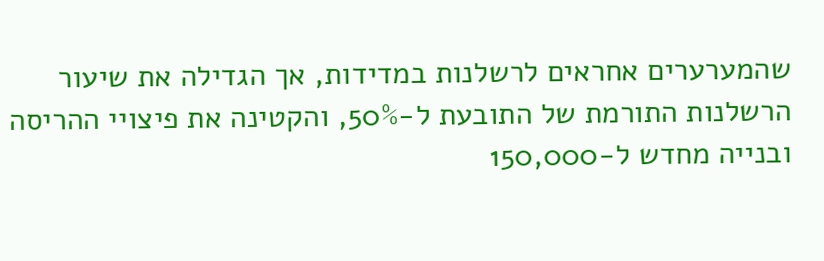שהמערערים אחראים לרשלנות במדידות, אך הגדילה את שיעור הרשלנות התורמת של התובעת ל-50%, והקטינה את פיצויי ההריסה ובנייה מחדש ל-150,000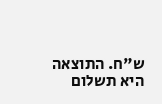ש"ח. התוצאה היא תשלום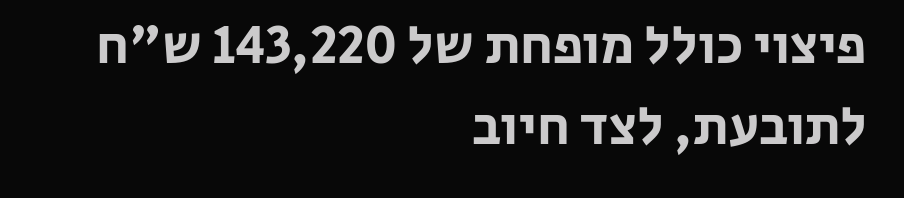פיצוי כולל מופחת של 143,220 ש"ח לתובעת, לצד חיוב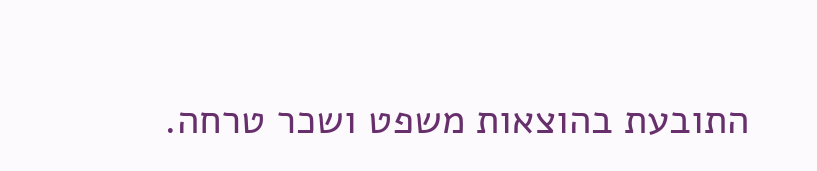התובעת בהוצאות משפט ושכר טרחה.